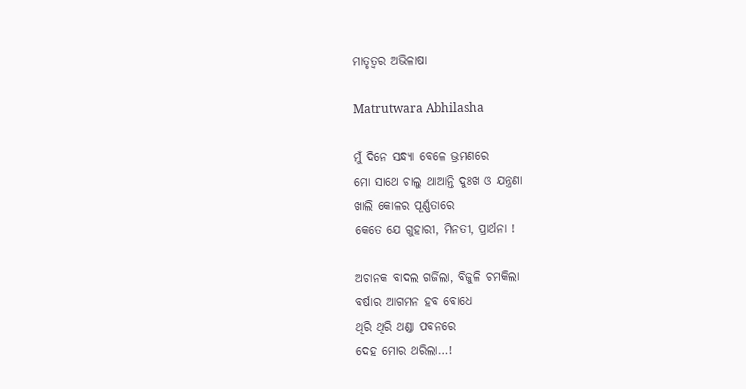ମାତୃତ୍ୱର ଅଭିଳାଷା

Matrutwara Abhilasha

ମୁଁ ଦିନେ ସନ୍ଧ୍ୟା ବେଳେ ଭ୍ରମଣରେ
ମୋ ସାଥେ ଚାଲୁ ଥାଆନ୍ତି ଦୁଃଖ ଓ ଯନ୍ତ୍ରଣା
ଖାଲି କୋଳର ପୂର୍ଣ୍ଣତାରେ
କେତେ ଯେ ଗୁହାରୀ, ମିନତୀ, ପ୍ରାର୍ଥନା !

ଅଚାନକ ବାଦଲ ଗର୍ଜିଲା, ବିଜୁଳି ଚମକିଲା
ବର୍ଷାର ଆଗମନ ହବ ବୋଧେ
ଥିରି ଥିରି ଥଣ୍ଡା ପବନରେ
ଦେହ ମୋର ଥରିଲା…!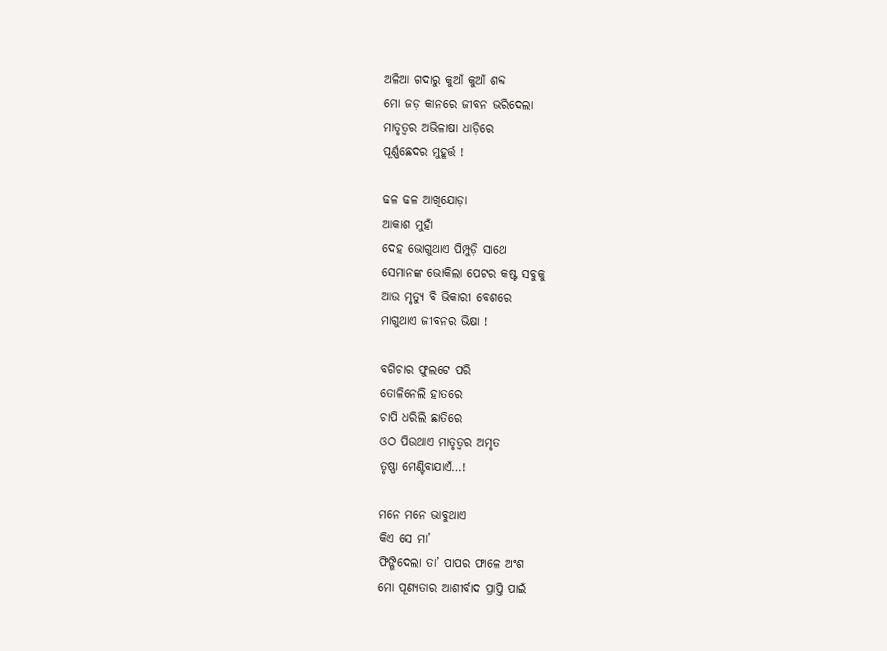ଅଳିଆ ଗଦାରୁ କୁଆଁ କୁଆଁ ଶବ୍ଦ
ମୋ ଜଡ଼ କାନରେ ଜୀବନ ଭରିଦେଲା
ମାତୃତ୍ଵର ଅଭିଳାଷା ଧାଡ଼ିରେ
ପୂର୍ଣ୍ଣଛେଦର ମୁହୂର୍ତ୍ତ !

ଢଳ ଢଳ ଆଖିଯୋଡ଼ା
ଆକାଶ ମୁହାଁ
ଦେହ ଭୋଗୁଥାଏ ପିମ୍ପୁଡ଼ି ସାଥେ
ସେମାନଙ୍କ ଭୋକିଲା ପେଟର କଷ୍ଟ ସବୁକୁ
ଆଉ ମୃତ୍ୟୁ ବି ଭିକାରୀ ବେଶରେ
ମାଗୁଥାଏ ଜୀବନର ଭିକ୍ଷା !

ବଗିଚାର ଫୁଲଟେ ପରି
ତୋଳିନେଲି ହାତରେ
ଚାପି ଧରିଲି ଛାତିରେ
ଓଠ ପିଉଥାଏ ମାତୃତ୍ଵର ଅମୃତ
ତୃଷ୍ଣା ମେଣ୍ଟିବାଯାଏଁ…!

ମନେ ମନେ ଭାବୁଥାଏ
କିଏ ସେ ମା’
ଫିଙ୍ଗିଦେଲା ତା’ ପାପର ଫାଳେ ଅଂଶ
ମୋ ପୂଣ୍ୟତାର ଆଶୀର୍ବାଦ ପ୍ରାପ୍ତି ପାଇଁ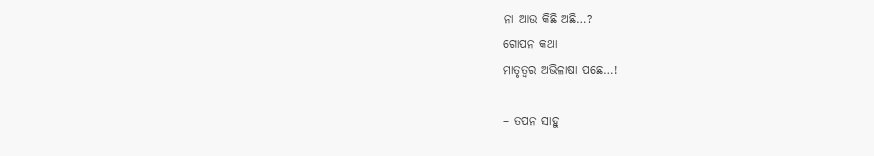ନା ଆଉ କିଛି ଅଛି…?
ଗୋପନ କଥା
ମାତୃତ୍ଵର ଅଭିଳାଷା ପଛେ…!

– ତପନ ସାହୁ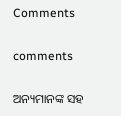Comments

comments

ଅନ୍ୟମାନଙ୍କ ସହ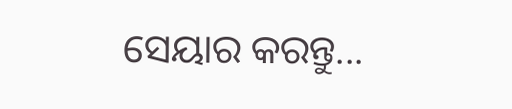ସେୟାର କରନ୍ତୁ...